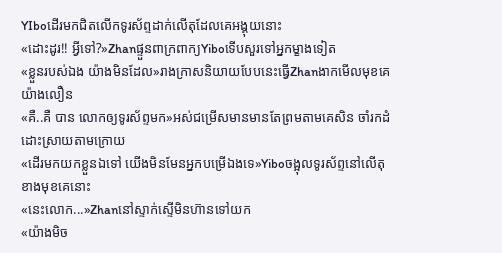YIboដើរមកជិតលើកទូរស័ព្ទដាក់លើតុដែលគេអង្គុយនោះ
«ដោះដូរ!! អ្វីទៅ?»Zhanផ្ទួនពាក្រពាក្យYiboទើបសួរទៅអ្នកម្ខាងទៀត
«ខ្លួនរបស់ឯង យ៉ាងមិនដែល»រាងក្រាសនិយាយបែបនេះធ្វើZhanងាកមើលមុខគេយ៉ាងលឿន
«គឺ..គឺ បាន លោកឲ្យទូរស័ព្ទមក»អស់ជម្រើសមានមានតែព្រមតាមគេសិន ចាំរកដំដោះស្រាយតាមក្រោយ
«ដើរមកយកខ្លួនឯទៅ យើងមិនមែនអ្នកបម្រើឯងទេ»Yiboចង្អុលទូរស័ព្ទនៅលើតុខាងមុខគេនោះ
«នេះលោក...»Zhanនៅស្ទាក់ស្ទើមិនហ៊ានទៅយក
«យ៉ាងមិច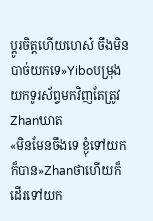ប្តូរចិត្តហើយហេស៎ ចឹងមិនបាច់យកទេ»Yiboបម្រុងយកទូរស័ព្ទមកវិញតែត្រូវZhanឃាត
«មិនមែនចឹងទេ ខ្ងុំទៅយកក៏បាន»Zhanថាហើយក៏ដើរទៅយក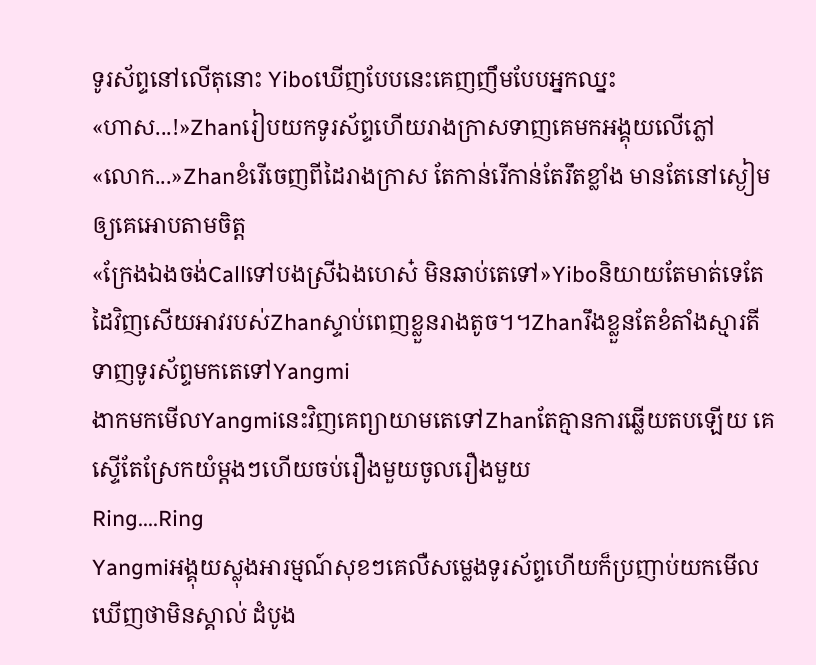ទូរស័ព្ទនៅលើតុនោះ Yiboឃើញបែបនេះគេញញឹមបែបអ្នកឈ្នះ
«ហាស...!»Zhanរៀបយកទូរស័ព្ទហើយរាងក្រាសទាញគេមកអង្គុយលើភ្លៅ
«លោក...»Zhanខំរើចេញពីដៃរាងក្រាស តែកាន់រើកាន់តែរឹតខ្លាំង មានតែនៅស្ងៀមឲ្យគេអោបតាមចិត្ត
«ក្រែងឯងចង់Callទៅបងស្រីឯងហេស៎ មិនឆាប់តេទៅ»Yiboនិយាយតែមាត់ទេតែដៃវិញសើយអាវរបស់Zhanស្ទាប់ពេញខ្លួនរាងតូច។។Zhanរឹងខ្លួនតែខំតាំងស្មារតីទាញទូរស័ព្ទមកតេទៅYangmi
ងាកមកមើលYangmiនេះវិញគេព្យាយាមតេទៅZhanតែគ្មានការឆ្លើយតបឡើយ គេស្ទើតែស្រែកយំម្តងៗហើយចប់រឿងមួយចូលរឿងមួយ
Ring....Ring
Yangmiអង្គុយស្លុងអារម្មណ៍សុខៗគេលឺសម្លេងទូរស័ព្ទហើយក៏ប្រញាប់យកមើលឃើញថាមិនស្គាល់ ដំបូង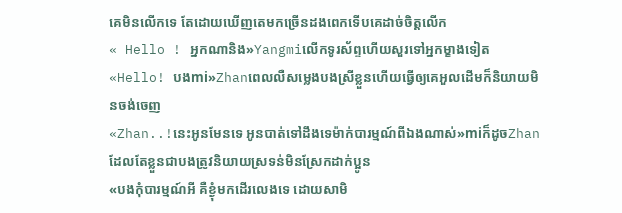គេមិនលើកទេ តែដោយឃើញតេមកច្រើនដងពេកទើបគេដាច់ចិត្តលើក
« Hello ! អ្នកណានិង»Yangmiលើកទូរស័ព្ទហើយសួរទៅអ្នកម្ខាងទៀត
«Hello! បងmi»Zhanពេលលឺសម្លេងបងស្រីខ្លួនហើយធ្វើឲ្យគេអួលដើមក៏និយាយមិនចង់ចេញ
«Zhan..!នេះអូនមែនទេ អូនបាត់ទៅដឹងទេម៉ាក់បារម្មណ៍ពីឯងណាស់»miក៏ដូចZhanដែលតែខ្លួនជាបងត្រូវនិយាយស្រទន់មិនស្រែកដាក់ប្អូន
«បងកុំបារម្មណ៍អី គឺខ្ងុំមកដើរលេងទេ ដោយសាមិ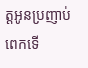ត្តអូនប្រញាប់ពេកទើ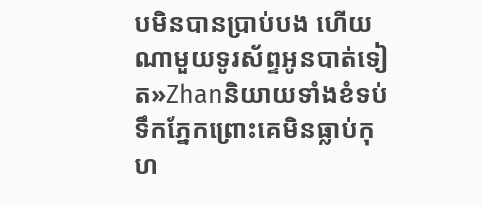បមិនបានប្រាប់បង ហើយណាមួយទូរស័ព្ទអូនបាត់ទៀត»Zhanនិយាយទាំងខំទប់ទឹកភ្នែកព្រោះគេមិនធ្លាប់កុហ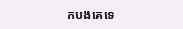កបងគេទេ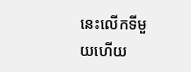នេះលើកទីមួយហើយ